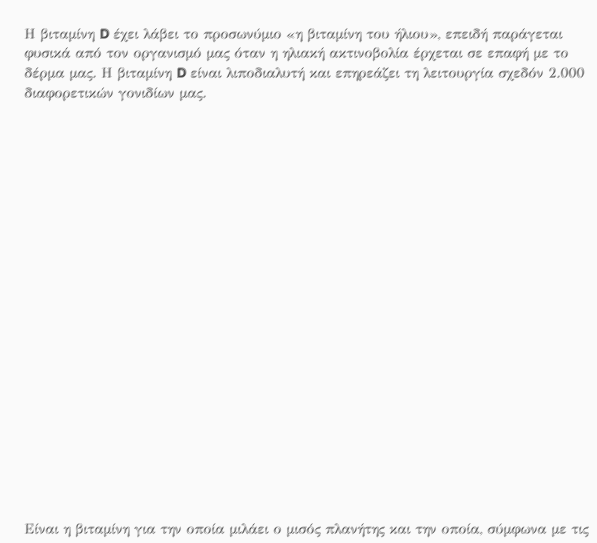Η βιταμίνη D έχει λάβει το προσωνύμιο «η βιταμίνη του ήλιου», επειδή παράγεται φυσικά από τον οργανισμό μας όταν η ηλιακή ακτινοβολία έρχεται σε επαφή με το δέρμα μας. Η βιταμίνη D είναι λιποδιαλυτή και επηρεάζει τη λειτουργία σχεδόν 2.000 διαφορετικών γονιδίων μας.





















Είναι η βιταμίνη για την οποία μιλάει ο μισός πλανήτης και την οποία, σύμφωνα με τις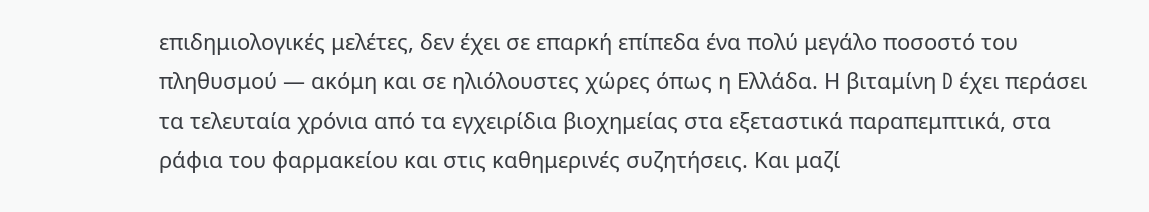επιδημιολογικές μελέτες, δεν έχει σε επαρκή επίπεδα ένα πολύ μεγάλο ποσοστό του πληθυσμού — ακόμη και σε ηλιόλουστες χώρες όπως η Ελλάδα. Η βιταμίνη D έχει περάσει τα τελευταία χρόνια από τα εγχειρίδια βιοχημείας στα εξεταστικά παραπεμπτικά, στα ράφια του φαρμακείου και στις καθημερινές συζητήσεις. Και μαζί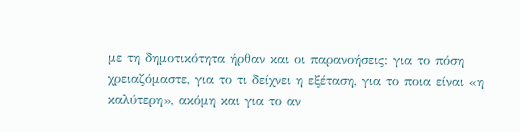με τη δημοτικότητα ήρθαν και οι παρανοήσεις: για το πόση χρειαζόμαστε, για το τι δείχνει η εξέταση, για το ποια είναι «η καλύτερη», ακόμη και για το αν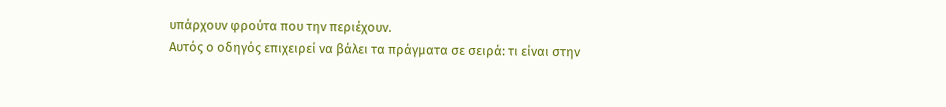υπάρχουν φρούτα που την περιέχουν.
Αυτός ο οδηγός επιχειρεί να βάλει τα πράγματα σε σειρά: τι είναι στην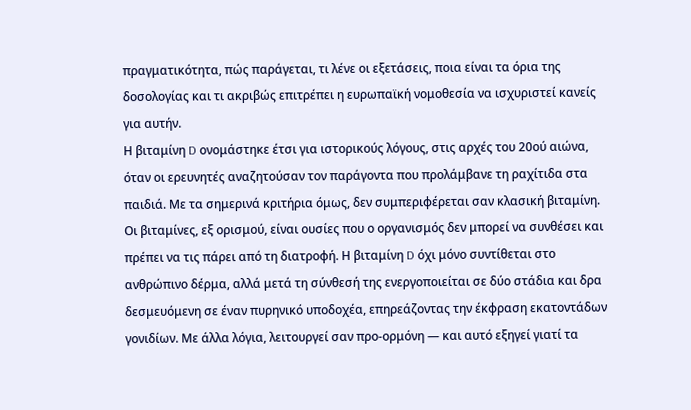πραγματικότητα, πώς παράγεται, τι λένε οι εξετάσεις, ποια είναι τα όρια της δοσολογίας και τι ακριβώς επιτρέπει η ευρωπαϊκή νομοθεσία να ισχυριστεί κανείς για αυτήν.
Η βιταμίνη D ονομάστηκε έτσι για ιστορικούς λόγους, στις αρχές του 20ού αιώνα, όταν οι ερευνητές αναζητούσαν τον παράγοντα που προλάμβανε τη ραχίτιδα στα παιδιά. Με τα σημερινά κριτήρια όμως, δεν συμπεριφέρεται σαν κλασική βιταμίνη. Οι βιταμίνες, εξ ορισμού, είναι ουσίες που ο οργανισμός δεν μπορεί να συνθέσει και πρέπει να τις πάρει από τη διατροφή. Η βιταμίνη D όχι μόνο συντίθεται στο ανθρώπινο δέρμα, αλλά μετά τη σύνθεσή της ενεργοποιείται σε δύο στάδια και δρα δεσμευόμενη σε έναν πυρηνικό υποδοχέα, επηρεάζοντας την έκφραση εκατοντάδων γονιδίων. Με άλλα λόγια, λειτουργεί σαν προ-ορμόνη — και αυτό εξηγεί γιατί τα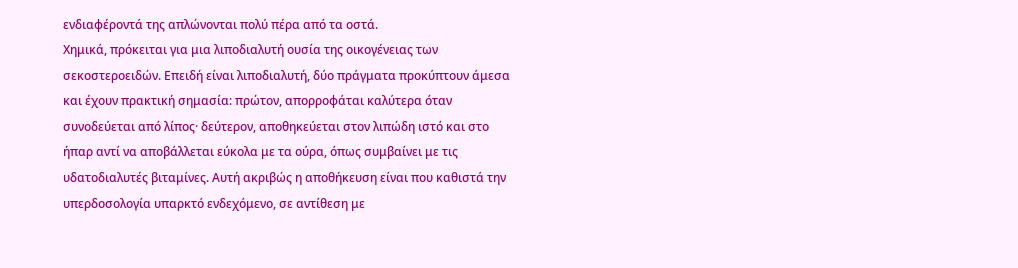ενδιαφέροντά της απλώνονται πολύ πέρα από τα οστά.
Χημικά, πρόκειται για μια λιποδιαλυτή ουσία της οικογένειας των σεκοστεροειδών. Επειδή είναι λιποδιαλυτή, δύο πράγματα προκύπτουν άμεσα και έχουν πρακτική σημασία: πρώτον, απορροφάται καλύτερα όταν συνοδεύεται από λίπος· δεύτερον, αποθηκεύεται στον λιπώδη ιστό και στο ήπαρ αντί να αποβάλλεται εύκολα με τα ούρα, όπως συμβαίνει με τις υδατοδιαλυτές βιταμίνες. Αυτή ακριβώς η αποθήκευση είναι που καθιστά την υπερδοσολογία υπαρκτό ενδεχόμενο, σε αντίθεση με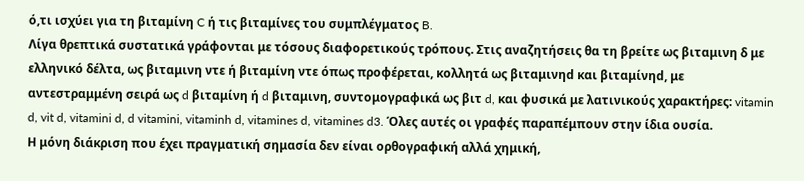ό,τι ισχύει για τη βιταμίνη C ή τις βιταμίνες του συμπλέγματος B.
Λίγα θρεπτικά συστατικά γράφονται με τόσους διαφορετικούς τρόπους. Στις αναζητήσεις θα τη βρείτε ως βιταμινη δ με ελληνικό δέλτα, ως βιταμινη ντε ή βιταμίνη ντε όπως προφέρεται, κολλητά ως βιταμινηd και βιταμίνηd, με αντεστραμμένη σειρά ως d βιταμίνη ή d βιταμινη, συντομογραφικά ως βιτ d, και φυσικά με λατινικούς χαρακτήρες: vitamin d, vit d, vitamini d, d vitamini, vitaminh d, vitamines d, vitamines d3. Όλες αυτές οι γραφές παραπέμπουν στην ίδια ουσία.
Η μόνη διάκριση που έχει πραγματική σημασία δεν είναι ορθογραφική αλλά χημική,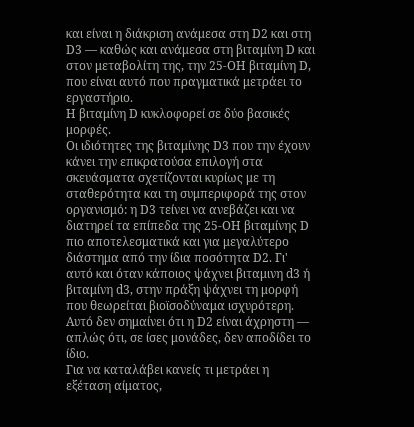και είναι η διάκριση ανάμεσα στη D2 και στη D3 — καθώς και ανάμεσα στη βιταμίνη D και στον μεταβολίτη της, την 25-OH βιταμίνη D, που είναι αυτό που πραγματικά μετράει το εργαστήριο.
Η βιταμίνη D κυκλοφορεί σε δύο βασικές μορφές.
Οι ιδιότητες της βιταμίνης D3 που την έχουν κάνει την επικρατούσα επιλογή στα σκευάσματα σχετίζονται κυρίως με τη σταθερότητα και τη συμπεριφορά της στον οργανισμό: η D3 τείνει να ανεβάζει και να διατηρεί τα επίπεδα της 25-OH βιταμίνης D πιο αποτελεσματικά και για μεγαλύτερο διάστημα από την ίδια ποσότητα D2. Γι' αυτό και όταν κάποιος ψάχνει βιταμινη d3 ή βιταμίνη d3, στην πράξη ψάχνει τη μορφή που θεωρείται βιοϊσοδύναμα ισχυρότερη. Αυτό δεν σημαίνει ότι η D2 είναι άχρηστη — απλώς ότι, σε ίσες μονάδες, δεν αποδίδει το ίδιο.
Για να καταλάβει κανείς τι μετράει η εξέταση αίματος,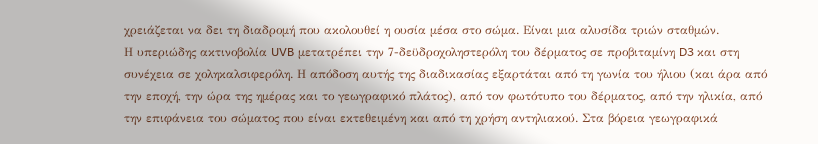χρειάζεται να δει τη διαδρομή που ακολουθεί η ουσία μέσα στο σώμα. Είναι μια αλυσίδα τριών σταθμών.
Η υπεριώδης ακτινοβολία UVB μετατρέπει την 7-δεϋδροχοληστερόλη του δέρματος σε προβιταμίνη D3 και στη συνέχεια σε χοληκαλσιφερόλη. Η απόδοση αυτής της διαδικασίας εξαρτάται από τη γωνία του ήλιου (και άρα από την εποχή, την ώρα της ημέρας και το γεωγραφικό πλάτος), από τον φωτότυπο του δέρματος, από την ηλικία, από την επιφάνεια του σώματος που είναι εκτεθειμένη και από τη χρήση αντηλιακού. Στα βόρεια γεωγραφικά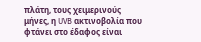πλάτη, τους χειμερινούς μήνες, η UVB ακτινοβολία που φτάνει στο έδαφος είναι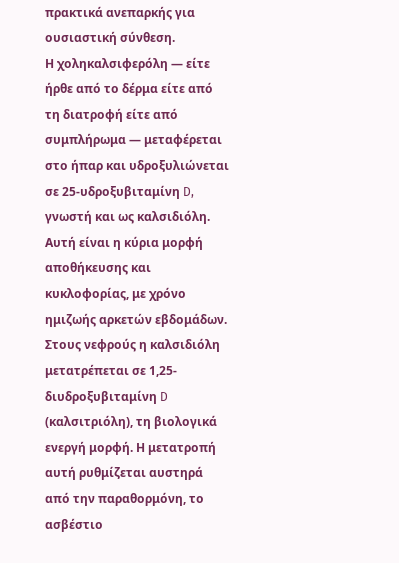πρακτικά ανεπαρκής για ουσιαστική σύνθεση.
Η χοληκαλσιφερόλη — είτε ήρθε από το δέρμα είτε από τη διατροφή είτε από συμπλήρωμα — μεταφέρεται στο ήπαρ και υδροξυλιώνεται σε 25-υδροξυβιταμίνη D, γνωστή και ως καλσιδιόλη. Αυτή είναι η κύρια μορφή αποθήκευσης και κυκλοφορίας, με χρόνο ημιζωής αρκετών εβδομάδων.
Στους νεφρούς η καλσιδιόλη μετατρέπεται σε 1,25-διυδροξυβιταμίνη D (καλσιτριόλη), τη βιολογικά ενεργή μορφή. Η μετατροπή αυτή ρυθμίζεται αυστηρά από την παραθορμόνη, το ασβέστιο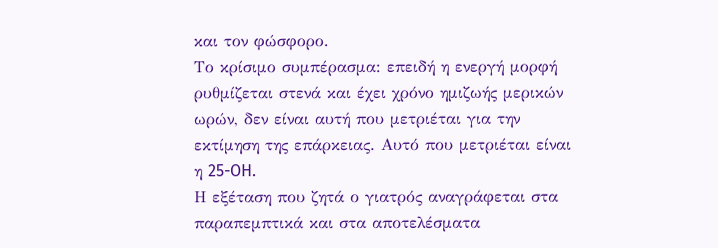και τον φώσφορο.
Το κρίσιμο συμπέρασμα: επειδή η ενεργή μορφή ρυθμίζεται στενά και έχει χρόνο ημιζωής μερικών ωρών, δεν είναι αυτή που μετριέται για την εκτίμηση της επάρκειας. Αυτό που μετριέται είναι η 25-OH.
Η εξέταση που ζητά ο γιατρός αναγράφεται στα παραπεμπτικά και στα αποτελέσματα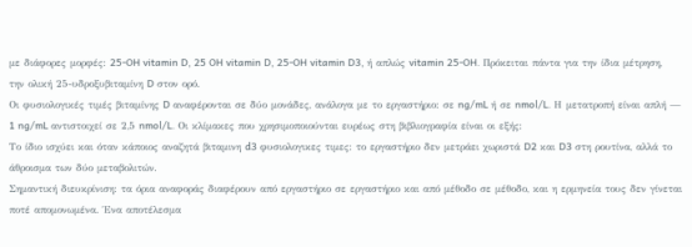με διάφορες μορφές: 25-OH vitamin D, 25 OH vitamin D, 25-OH vitamin D3, ή απλώς vitamin 25-OH. Πρόκειται πάντα για την ίδια μέτρηση, την ολική 25-υδροξυβιταμίνη D στον ορό.
Οι φυσιολογικές τιμές βιταμίνης D αναφέρονται σε δύο μονάδες, ανάλογα με το εργαστήριο: σε ng/mL ή σε nmol/L. Η μετατροπή είναι απλή — 1 ng/mL αντιστοιχεί σε 2,5 nmol/L. Οι κλίμακες που χρησιμοποιούνται ευρέως στη βιβλιογραφία είναι οι εξής:
Το ίδιο ισχύει και όταν κάποιος αναζητά βιταμινη d3 φυσιολογικες τιμες: το εργαστήριο δεν μετράει χωριστά D2 και D3 στη ρουτίνα, αλλά το άθροισμα των δύο μεταβολιτών.
Σημαντική διευκρίνιση: τα όρια αναφοράς διαφέρουν από εργαστήριο σε εργαστήριο και από μέθοδο σε μέθοδο, και η ερμηνεία τους δεν γίνεται ποτέ απομονωμένα. Ένα αποτέλεσμα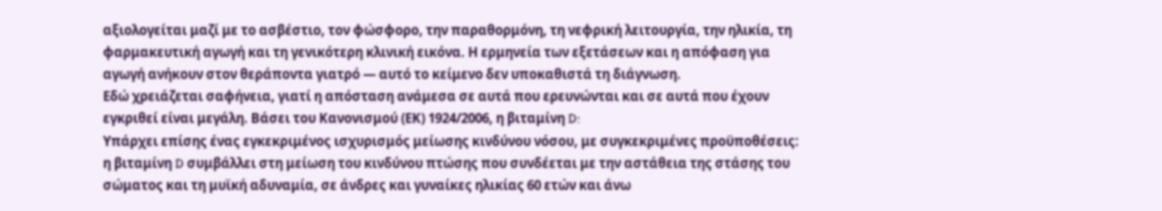αξιολογείται μαζί με το ασβέστιο, τον φώσφορο, την παραθορμόνη, τη νεφρική λειτουργία, την ηλικία, τη φαρμακευτική αγωγή και τη γενικότερη κλινική εικόνα. Η ερμηνεία των εξετάσεων και η απόφαση για αγωγή ανήκουν στον θεράποντα γιατρό — αυτό το κείμενο δεν υποκαθιστά τη διάγνωση.
Εδώ χρειάζεται σαφήνεια, γιατί η απόσταση ανάμεσα σε αυτά που ερευνώνται και σε αυτά που έχουν εγκριθεί είναι μεγάλη. Βάσει του Κανονισμού (ΕΚ) 1924/2006, η βιταμίνη D:
Υπάρχει επίσης ένας εγκεκριμένος ισχυρισμός μείωσης κινδύνου νόσου, με συγκεκριμένες προϋποθέσεις: η βιταμίνη D συμβάλλει στη μείωση του κινδύνου πτώσης που συνδέεται με την αστάθεια της στάσης του σώματος και τη μυϊκή αδυναμία, σε άνδρες και γυναίκες ηλικίας 60 ετών και άνω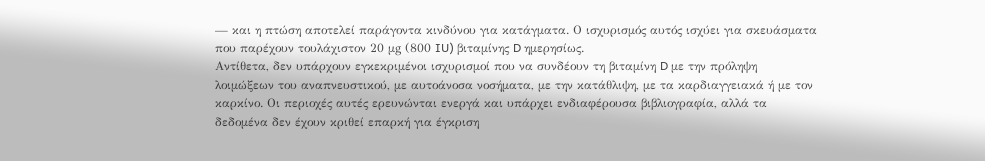— και η πτώση αποτελεί παράγοντα κινδύνου για κατάγματα. Ο ισχυρισμός αυτός ισχύει για σκευάσματα που παρέχουν τουλάχιστον 20 μg (800 IU) βιταμίνης D ημερησίως.
Αντίθετα, δεν υπάρχουν εγκεκριμένοι ισχυρισμοί που να συνδέουν τη βιταμίνη D με την πρόληψη λοιμώξεων του αναπνευστικού, με αυτοάνοσα νοσήματα, με την κατάθλιψη, με τα καρδιαγγειακά ή με τον καρκίνο. Οι περιοχές αυτές ερευνώνται ενεργά και υπάρχει ενδιαφέρουσα βιβλιογραφία, αλλά τα δεδομένα δεν έχουν κριθεί επαρκή για έγκριση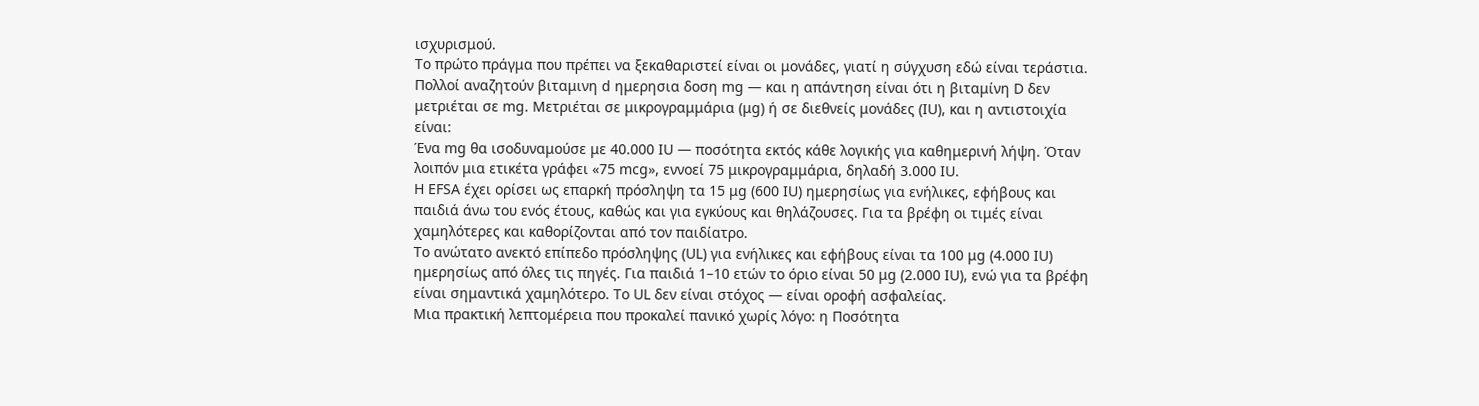ισχυρισμού.
Το πρώτο πράγμα που πρέπει να ξεκαθαριστεί είναι οι μονάδες, γιατί η σύγχυση εδώ είναι τεράστια. Πολλοί αναζητούν βιταμινη d ημερησια δοση mg — και η απάντηση είναι ότι η βιταμίνη D δεν μετριέται σε mg. Μετριέται σε μικρογραμμάρια (μg) ή σε διεθνείς μονάδες (IU), και η αντιστοιχία είναι:
Ένα mg θα ισοδυναμούσε με 40.000 IU — ποσότητα εκτός κάθε λογικής για καθημερινή λήψη. Όταν λοιπόν μια ετικέτα γράφει «75 mcg», εννοεί 75 μικρογραμμάρια, δηλαδή 3.000 IU.
Η EFSA έχει ορίσει ως επαρκή πρόσληψη τα 15 μg (600 IU) ημερησίως για ενήλικες, εφήβους και παιδιά άνω του ενός έτους, καθώς και για εγκύους και θηλάζουσες. Για τα βρέφη οι τιμές είναι χαμηλότερες και καθορίζονται από τον παιδίατρο.
Το ανώτατο ανεκτό επίπεδο πρόσληψης (UL) για ενήλικες και εφήβους είναι τα 100 μg (4.000 IU) ημερησίως από όλες τις πηγές. Για παιδιά 1–10 ετών το όριο είναι 50 μg (2.000 IU), ενώ για τα βρέφη είναι σημαντικά χαμηλότερο. Το UL δεν είναι στόχος — είναι οροφή ασφαλείας.
Μια πρακτική λεπτομέρεια που προκαλεί πανικό χωρίς λόγο: η Ποσότητα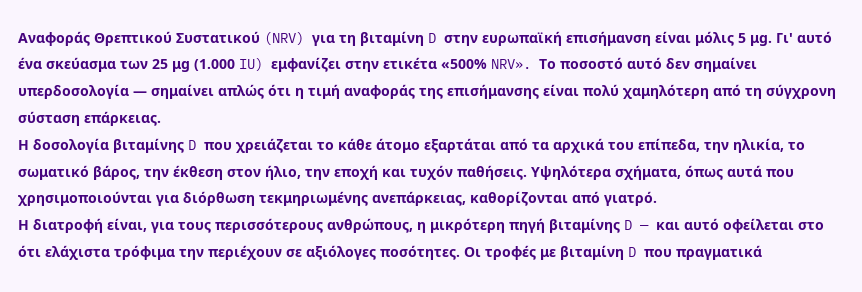Αναφοράς Θρεπτικού Συστατικού (NRV) για τη βιταμίνη D στην ευρωπαϊκή επισήμανση είναι μόλις 5 μg. Γι' αυτό ένα σκεύασμα των 25 μg (1.000 IU) εμφανίζει στην ετικέτα «500% NRV». Το ποσοστό αυτό δεν σημαίνει υπερδοσολογία — σημαίνει απλώς ότι η τιμή αναφοράς της επισήμανσης είναι πολύ χαμηλότερη από τη σύγχρονη σύσταση επάρκειας.
Η δοσολογία βιταμίνης D που χρειάζεται το κάθε άτομο εξαρτάται από τα αρχικά του επίπεδα, την ηλικία, το σωματικό βάρος, την έκθεση στον ήλιο, την εποχή και τυχόν παθήσεις. Υψηλότερα σχήματα, όπως αυτά που χρησιμοποιούνται για διόρθωση τεκμηριωμένης ανεπάρκειας, καθορίζονται από γιατρό.
Η διατροφή είναι, για τους περισσότερους ανθρώπους, η μικρότερη πηγή βιταμίνης D — και αυτό οφείλεται στο ότι ελάχιστα τρόφιμα την περιέχουν σε αξιόλογες ποσότητες. Οι τροφές με βιταμίνη D που πραγματικά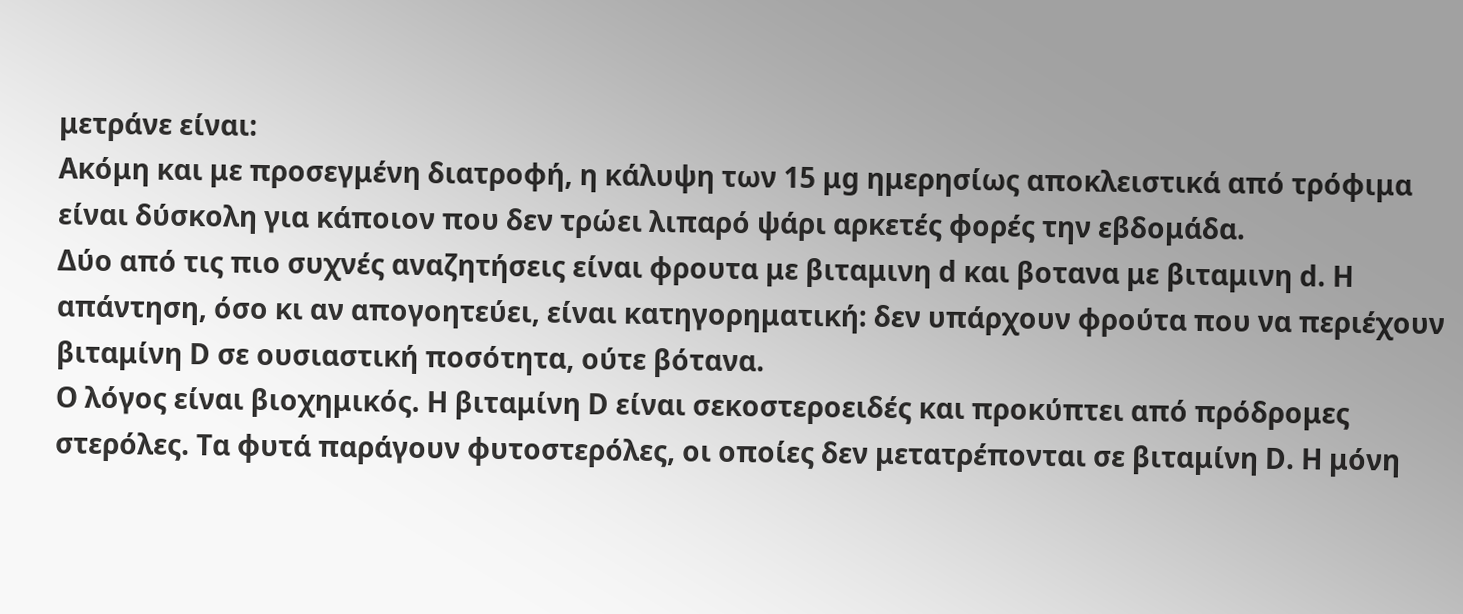μετράνε είναι:
Ακόμη και με προσεγμένη διατροφή, η κάλυψη των 15 μg ημερησίως αποκλειστικά από τρόφιμα είναι δύσκολη για κάποιον που δεν τρώει λιπαρό ψάρι αρκετές φορές την εβδομάδα.
Δύο από τις πιο συχνές αναζητήσεις είναι φρουτα με βιταμινη d και βοτανα με βιταμινη d. Η απάντηση, όσο κι αν απογοητεύει, είναι κατηγορηματική: δεν υπάρχουν φρούτα που να περιέχουν βιταμίνη D σε ουσιαστική ποσότητα, ούτε βότανα.
Ο λόγος είναι βιοχημικός. Η βιταμίνη D είναι σεκοστεροειδές και προκύπτει από πρόδρομες στερόλες. Τα φυτά παράγουν φυτοστερόλες, οι οποίες δεν μετατρέπονται σε βιταμίνη D. Η μόνη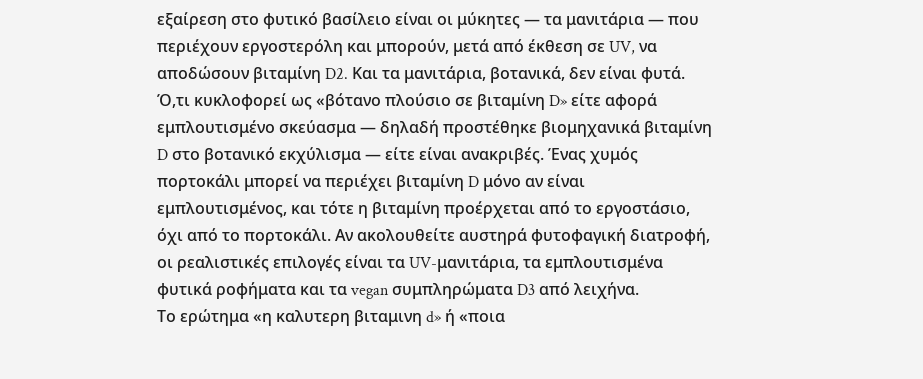εξαίρεση στο φυτικό βασίλειο είναι οι μύκητες — τα μανιτάρια — που περιέχουν εργοστερόλη και μπορούν, μετά από έκθεση σε UV, να αποδώσουν βιταμίνη D2. Και τα μανιτάρια, βοτανικά, δεν είναι φυτά.
Ό,τι κυκλοφορεί ως «βότανο πλούσιο σε βιταμίνη D» είτε αφορά εμπλουτισμένο σκεύασμα — δηλαδή προστέθηκε βιομηχανικά βιταμίνη D στο βοτανικό εκχύλισμα — είτε είναι ανακριβές. Ένας χυμός πορτοκάλι μπορεί να περιέχει βιταμίνη D μόνο αν είναι εμπλουτισμένος, και τότε η βιταμίνη προέρχεται από το εργοστάσιο, όχι από το πορτοκάλι. Αν ακολουθείτε αυστηρά φυτοφαγική διατροφή, οι ρεαλιστικές επιλογές είναι τα UV-μανιτάρια, τα εμπλουτισμένα φυτικά ροφήματα και τα vegan συμπληρώματα D3 από λειχήνα.
Το ερώτημα «η καλυτερη βιταμινη d» ή «ποια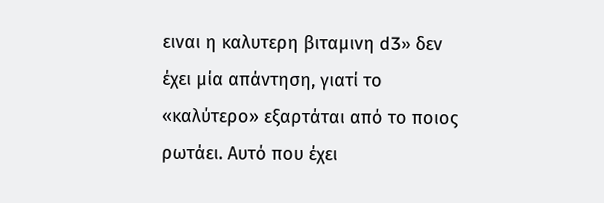ειναι η καλυτερη βιταμινη d3» δεν έχει μία απάντηση, γιατί το «καλύτερο» εξαρτάται από το ποιος ρωτάει. Αυτό που έχει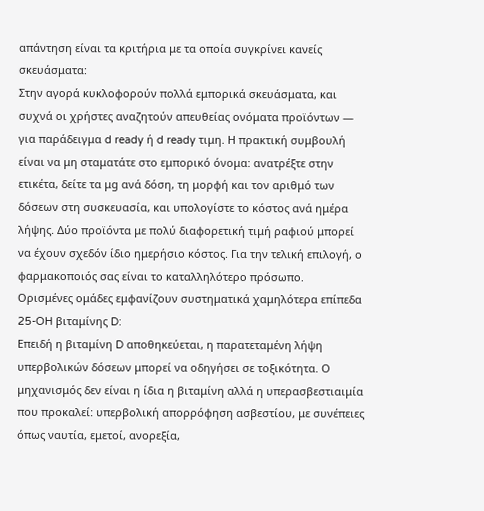απάντηση είναι τα κριτήρια με τα οποία συγκρίνει κανείς σκευάσματα:
Στην αγορά κυκλοφορούν πολλά εμπορικά σκευάσματα, και συχνά οι χρήστες αναζητούν απευθείας ονόματα προϊόντων — για παράδειγμα d ready ή d ready τιμη. Η πρακτική συμβουλή είναι να μη σταματάτε στο εμπορικό όνομα: ανατρέξτε στην ετικέτα, δείτε τα μg ανά δόση, τη μορφή και τον αριθμό των δόσεων στη συσκευασία, και υπολογίστε το κόστος ανά ημέρα λήψης. Δύο προϊόντα με πολύ διαφορετική τιμή ραφιού μπορεί να έχουν σχεδόν ίδιο ημερήσιο κόστος. Για την τελική επιλογή, ο φαρμακοποιός σας είναι το καταλληλότερο πρόσωπο.
Ορισμένες ομάδες εμφανίζουν συστηματικά χαμηλότερα επίπεδα 25-OH βιταμίνης D:
Επειδή η βιταμίνη D αποθηκεύεται, η παρατεταμένη λήψη υπερβολικών δόσεων μπορεί να οδηγήσει σε τοξικότητα. Ο μηχανισμός δεν είναι η ίδια η βιταμίνη αλλά η υπερασβεστιαιμία που προκαλεί: υπερβολική απορρόφηση ασβεστίου, με συνέπειες όπως ναυτία, εμετοί, ανορεξία,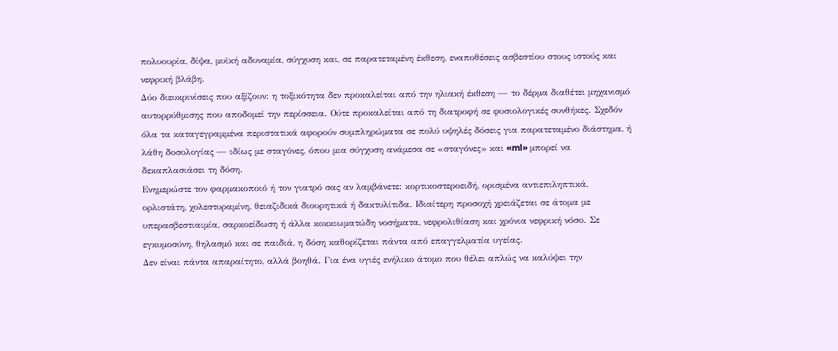πολυουρία, δίψα, μυϊκή αδυναμία, σύγχυση και, σε παρατεταμένη έκθεση, εναποθέσεις ασβεστίου στους ιστούς και νεφρική βλάβη.
Δύο διευκρινίσεις που αξίζουν: η τοξικότητα δεν προκαλείται από την ηλιακή έκθεση — το δέρμα διαθέτει μηχανισμό αυτορρύθμισης που αποδομεί την περίσσεια. Ούτε προκαλείται από τη διατροφή σε φυσιολογικές συνθήκες. Σχεδόν όλα τα καταγεγραμμένα περιστατικά αφορούν συμπληρώματα σε πολύ υψηλές δόσεις για παρατεταμένο διάστημα, ή λάθη δοσολογίας — ιδίως με σταγόνες, όπου μια σύγχυση ανάμεσα σε «σταγόνες» και «ml» μπορεί να δεκαπλασιάσει τη δόση.
Ενημερώστε τον φαρμακοποιό ή τον γιατρό σας αν λαμβάνετε: κορτικοστεροειδή, ορισμένα αντιεπιληπτικά, ορλιστάτη, χολεστυραμίνη, θειαζιδικά διουρητικά ή δακτυλίτιδα. Ιδιαίτερη προσοχή χρειάζεται σε άτομα με υπερασβεστιαιμία, σαρκοείδωση ή άλλα κοκκιωματώδη νοσήματα, νεφρολιθίαση και χρόνια νεφρική νόσο. Σε εγκυμοσύνη, θηλασμό και σε παιδιά, η δόση καθορίζεται πάντα από επαγγελματία υγείας.
Δεν είναι πάντα απαραίτητο, αλλά βοηθά. Για ένα υγιές ενήλικο άτομο που θέλει απλώς να καλύψει την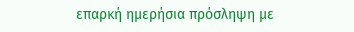επαρκή ημερήσια πρόσληψη με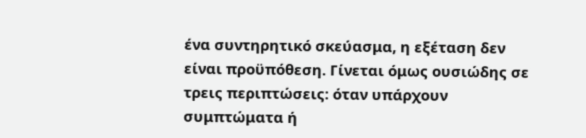ένα συντηρητικό σκεύασμα, η εξέταση δεν είναι προϋπόθεση. Γίνεται όμως ουσιώδης σε τρεις περιπτώσεις: όταν υπάρχουν συμπτώματα ή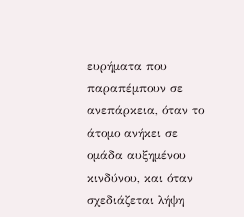ευρήματα που παραπέμπουν σε ανεπάρκεια, όταν το άτομο ανήκει σε ομάδα αυξημένου κινδύνου, και όταν σχεδιάζεται λήψη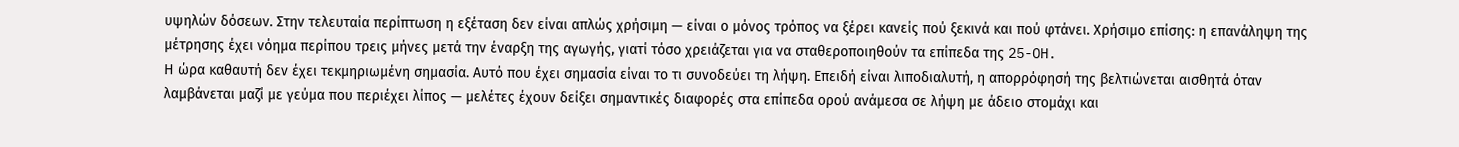υψηλών δόσεων. Στην τελευταία περίπτωση η εξέταση δεν είναι απλώς χρήσιμη — είναι ο μόνος τρόπος να ξέρει κανείς πού ξεκινά και πού φτάνει. Χρήσιμο επίσης: η επανάληψη της μέτρησης έχει νόημα περίπου τρεις μήνες μετά την έναρξη της αγωγής, γιατί τόσο χρειάζεται για να σταθεροποιηθούν τα επίπεδα της 25-OH.
Η ώρα καθαυτή δεν έχει τεκμηριωμένη σημασία. Αυτό που έχει σημασία είναι το τι συνοδεύει τη λήψη. Επειδή είναι λιποδιαλυτή, η απορρόφησή της βελτιώνεται αισθητά όταν λαμβάνεται μαζί με γεύμα που περιέχει λίπος — μελέτες έχουν δείξει σημαντικές διαφορές στα επίπεδα ορού ανάμεσα σε λήψη με άδειο στομάχι και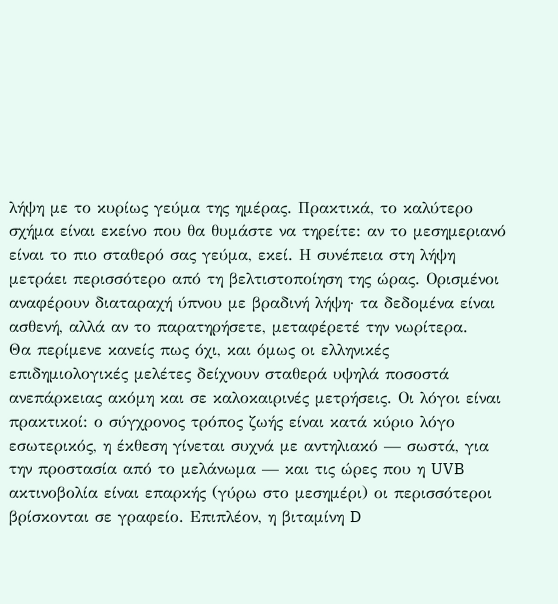λήψη με το κυρίως γεύμα της ημέρας. Πρακτικά, το καλύτερο σχήμα είναι εκείνο που θα θυμάστε να τηρείτε: αν το μεσημεριανό είναι το πιο σταθερό σας γεύμα, εκεί. Η συνέπεια στη λήψη μετράει περισσότερο από τη βελτιστοποίηση της ώρας. Ορισμένοι αναφέρουν διαταραχή ύπνου με βραδινή λήψη· τα δεδομένα είναι ασθενή, αλλά αν το παρατηρήσετε, μεταφέρετέ την νωρίτερα.
Θα περίμενε κανείς πως όχι, και όμως οι ελληνικές επιδημιολογικές μελέτες δείχνουν σταθερά υψηλά ποσοστά ανεπάρκειας ακόμη και σε καλοκαιρινές μετρήσεις. Οι λόγοι είναι πρακτικοί: ο σύγχρονος τρόπος ζωής είναι κατά κύριο λόγο εσωτερικός, η έκθεση γίνεται συχνά με αντηλιακό — σωστά, για την προστασία από το μελάνωμα — και τις ώρες που η UVB ακτινοβολία είναι επαρκής (γύρω στο μεσημέρι) οι περισσότεροι βρίσκονται σε γραφείο. Επιπλέον, η βιταμίνη D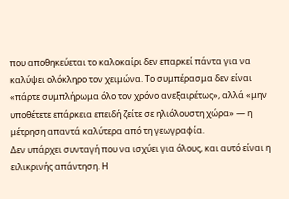που αποθηκεύεται το καλοκαίρι δεν επαρκεί πάντα για να καλύψει ολόκληρο τον χειμώνα. Το συμπέρασμα δεν είναι «πάρτε συμπλήρωμα όλο τον χρόνο ανεξαιρέτως», αλλά «μην υποθέτετε επάρκεια επειδή ζείτε σε ηλιόλουστη χώρα» — η μέτρηση απαντά καλύτερα από τη γεωγραφία.
Δεν υπάρχει συνταγή που να ισχύει για όλους, και αυτό είναι η ειλικρινής απάντηση. Η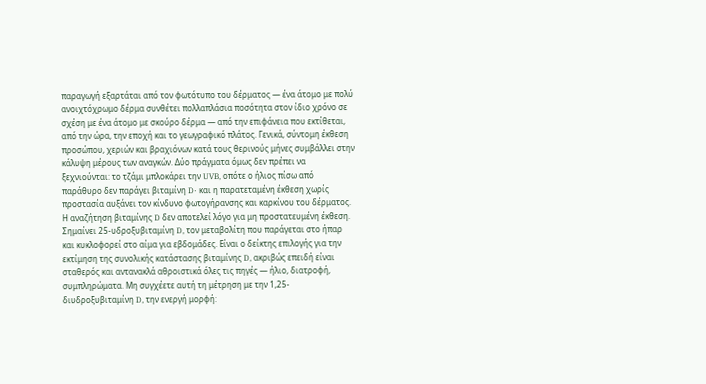παραγωγή εξαρτάται από τον φωτότυπο του δέρματος — ένα άτομο με πολύ ανοιχτόχρωμο δέρμα συνθέτει πολλαπλάσια ποσότητα στον ίδιο χρόνο σε σχέση με ένα άτομο με σκούρο δέρμα — από την επιφάνεια που εκτίθεται, από την ώρα, την εποχή και το γεωγραφικό πλάτος. Γενικά, σύντομη έκθεση προσώπου, χεριών και βραχιόνων κατά τους θερινούς μήνες συμβάλλει στην κάλυψη μέρους των αναγκών. Δύο πράγματα όμως δεν πρέπει να ξεχνιούνται: το τζάμι μπλοκάρει την UVB, οπότε ο ήλιος πίσω από παράθυρο δεν παράγει βιταμίνη D· και η παρατεταμένη έκθεση χωρίς προστασία αυξάνει τον κίνδυνο φωτογήρανσης και καρκίνου του δέρματος. Η αναζήτηση βιταμίνης D δεν αποτελεί λόγο για μη προστατευμένη έκθεση.
Σημαίνει 25-υδροξυβιταμίνη D, τον μεταβολίτη που παράγεται στο ήπαρ και κυκλοφορεί στο αίμα για εβδομάδες. Είναι ο δείκτης επιλογής για την εκτίμηση της συνολικής κατάστασης βιταμίνης D, ακριβώς επειδή είναι σταθερός και αντανακλά αθροιστικά όλες τις πηγές — ήλιο, διατροφή, συμπληρώματα. Μη συγχέετε αυτή τη μέτρηση με την 1,25-διυδροξυβιταμίνη D, την ενεργή μορφή: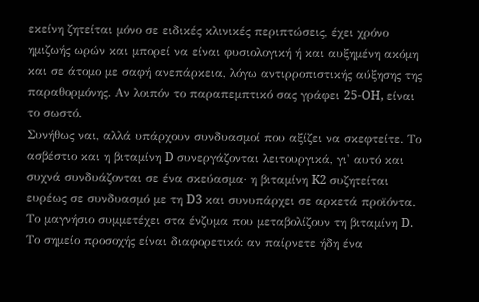εκείνη ζητείται μόνο σε ειδικές κλινικές περιπτώσεις, έχει χρόνο ημιζωής ωρών και μπορεί να είναι φυσιολογική ή και αυξημένη ακόμη και σε άτομο με σαφή ανεπάρκεια, λόγω αντιρροπιστικής αύξησης της παραθορμόνης. Αν λοιπόν το παραπεμπτικό σας γράφει 25-OH, είναι το σωστό.
Συνήθως ναι, αλλά υπάρχουν συνδυασμοί που αξίζει να σκεφτείτε. Το ασβέστιο και η βιταμίνη D συνεργάζονται λειτουργικά, γι' αυτό και συχνά συνδυάζονται σε ένα σκεύασμα· η βιταμίνη K2 συζητείται ευρέως σε συνδυασμό με τη D3 και συνυπάρχει σε αρκετά προϊόντα. Το μαγνήσιο συμμετέχει στα ένζυμα που μεταβολίζουν τη βιταμίνη D. Το σημείο προσοχής είναι διαφορετικό: αν παίρνετε ήδη ένα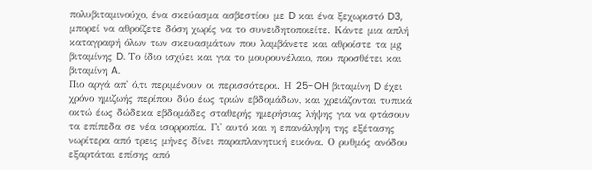πολυβιταμινούχο, ένα σκεύασμα ασβεστίου με D και ένα ξεχωριστό D3, μπορεί να αθροίζετε δόση χωρίς να το συνειδητοποιείτε. Κάντε μια απλή καταγραφή όλων των σκευασμάτων που λαμβάνετε και αθροίστε τα μg βιταμίνης D. Το ίδιο ισχύει και για το μουρουνέλαιο, που προσθέτει και βιταμίνη A.
Πιο αργά απ' ό,τι περιμένουν οι περισσότεροι. Η 25-OH βιταμίνη D έχει χρόνο ημιζωής περίπου δύο έως τριών εβδομάδων, και χρειάζονται τυπικά οκτώ έως δώδεκα εβδομάδες σταθερής ημερήσιας λήψης για να φτάσουν τα επίπεδα σε νέα ισορροπία. Γι' αυτό και η επανάληψη της εξέτασης νωρίτερα από τρεις μήνες δίνει παραπλανητική εικόνα. Ο ρυθμός ανόδου εξαρτάται επίσης από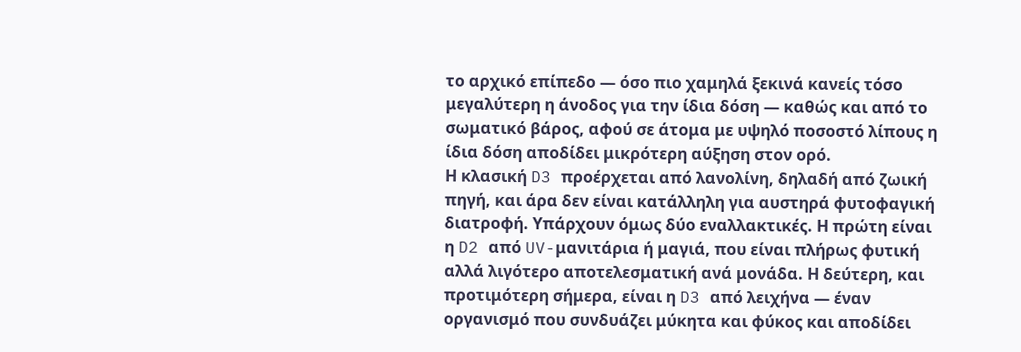το αρχικό επίπεδο — όσο πιο χαμηλά ξεκινά κανείς τόσο μεγαλύτερη η άνοδος για την ίδια δόση — καθώς και από το σωματικό βάρος, αφού σε άτομα με υψηλό ποσοστό λίπους η ίδια δόση αποδίδει μικρότερη αύξηση στον ορό.
Η κλασική D3 προέρχεται από λανολίνη, δηλαδή από ζωική πηγή, και άρα δεν είναι κατάλληλη για αυστηρά φυτοφαγική διατροφή. Υπάρχουν όμως δύο εναλλακτικές. Η πρώτη είναι η D2 από UV-μανιτάρια ή μαγιά, που είναι πλήρως φυτική αλλά λιγότερο αποτελεσματική ανά μονάδα. Η δεύτερη, και προτιμότερη σήμερα, είναι η D3 από λειχήνα — έναν οργανισμό που συνδυάζει μύκητα και φύκος και αποδίδει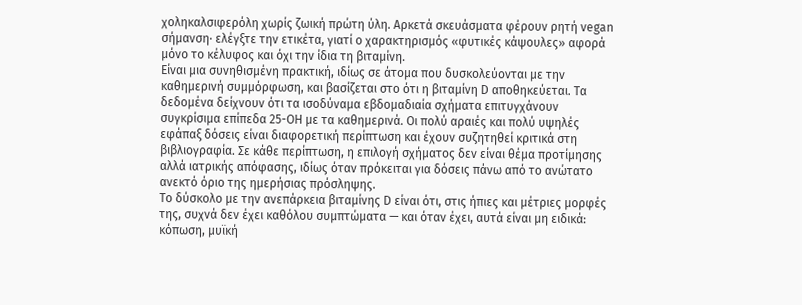χοληκαλσιφερόλη χωρίς ζωική πρώτη ύλη. Αρκετά σκευάσματα φέρουν ρητή vegan σήμανση· ελέγξτε την ετικέτα, γιατί ο χαρακτηρισμός «φυτικές κάψουλες» αφορά μόνο το κέλυφος και όχι την ίδια τη βιταμίνη.
Είναι μια συνηθισμένη πρακτική, ιδίως σε άτομα που δυσκολεύονται με την καθημερινή συμμόρφωση, και βασίζεται στο ότι η βιταμίνη D αποθηκεύεται. Τα δεδομένα δείχνουν ότι τα ισοδύναμα εβδομαδιαία σχήματα επιτυγχάνουν συγκρίσιμα επίπεδα 25-OH με τα καθημερινά. Οι πολύ αραιές και πολύ υψηλές εφάπαξ δόσεις είναι διαφορετική περίπτωση και έχουν συζητηθεί κριτικά στη βιβλιογραφία. Σε κάθε περίπτωση, η επιλογή σχήματος δεν είναι θέμα προτίμησης αλλά ιατρικής απόφασης, ιδίως όταν πρόκειται για δόσεις πάνω από το ανώτατο ανεκτό όριο της ημερήσιας πρόσληψης.
Το δύσκολο με την ανεπάρκεια βιταμίνης D είναι ότι, στις ήπιες και μέτριες μορφές της, συχνά δεν έχει καθόλου συμπτώματα — και όταν έχει, αυτά είναι μη ειδικά: κόπωση, μυϊκή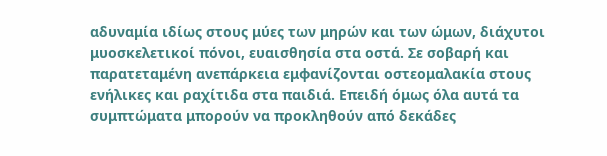αδυναμία ιδίως στους μύες των μηρών και των ώμων, διάχυτοι μυοσκελετικοί πόνοι, ευαισθησία στα οστά. Σε σοβαρή και παρατεταμένη ανεπάρκεια εμφανίζονται οστεομαλακία στους ενήλικες και ραχίτιδα στα παιδιά. Επειδή όμως όλα αυτά τα συμπτώματα μπορούν να προκληθούν από δεκάδες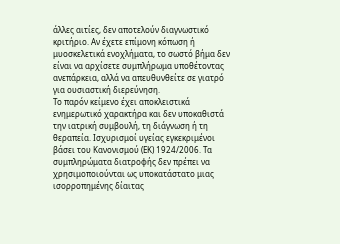άλλες αιτίες, δεν αποτελούν διαγνωστικό κριτήριο. Αν έχετε επίμονη κόπωση ή μυοσκελετικά ενοχλήματα, το σωστό βήμα δεν είναι να αρχίσετε συμπλήρωμα υποθέτοντας ανεπάρκεια, αλλά να απευθυνθείτε σε γιατρό για ουσιαστική διερεύνηση.
Το παρόν κείμενο έχει αποκλειστικά ενημερωτικό χαρακτήρα και δεν υποκαθιστά την ιατρική συμβουλή, τη διάγνωση ή τη θεραπεία. Ισχυρισμοί υγείας εγκεκριμένοι βάσει του Κανονισμού (ΕΚ) 1924/2006. Τα συμπληρώματα διατροφής δεν πρέπει να χρησιμοποιούνται ως υποκατάστατο μιας ισορροπημένης δίαιτας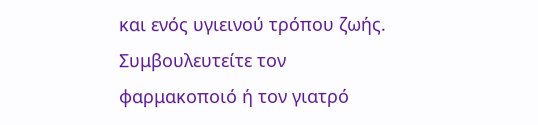και ενός υγιεινού τρόπου ζωής. Συμβουλευτείτε τον φαρμακοποιό ή τον γιατρό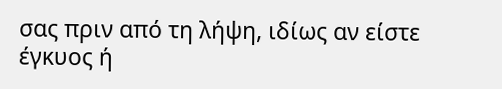σας πριν από τη λήψη, ιδίως αν είστε έγκυος ή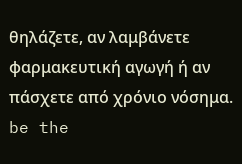θηλάζετε, αν λαμβάνετε φαρμακευτική αγωγή ή αν πάσχετε από χρόνιο νόσημα.
be the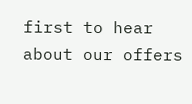first to hear about our offers